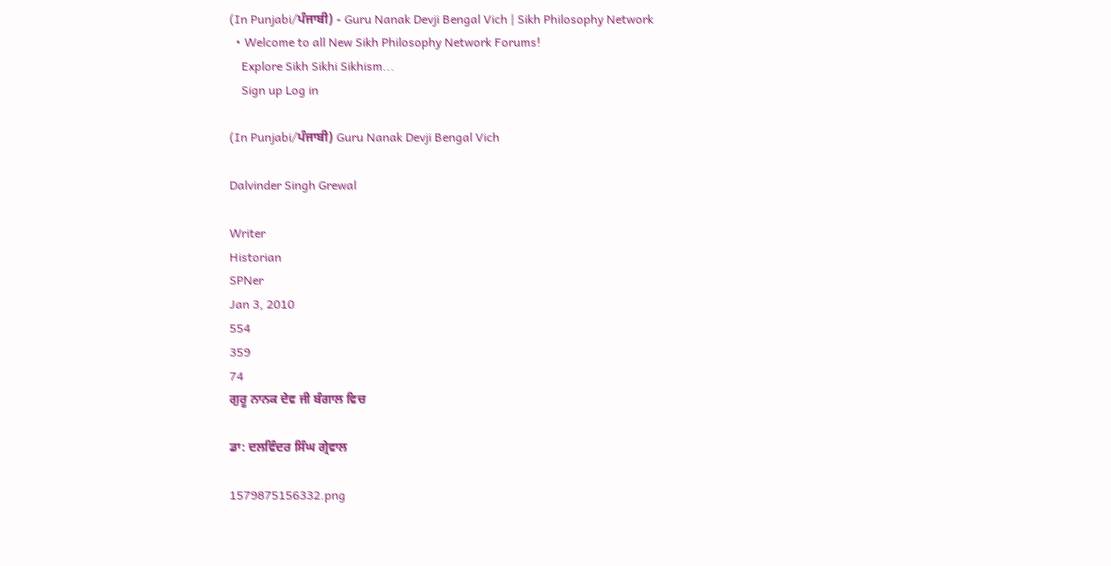(In Punjabi/ਪੰਜਾਬੀ) - Guru Nanak Devji Bengal Vich | Sikh Philosophy Network
  • Welcome to all New Sikh Philosophy Network Forums!
    Explore Sikh Sikhi Sikhism...
    Sign up Log in

(In Punjabi/ਪੰਜਾਬੀ) Guru Nanak Devji Bengal Vich

Dalvinder Singh Grewal

Writer
Historian
SPNer
Jan 3, 2010
554
359
74
ਗੁਰੂ ਨਾਨਕ ਦੇਵ ਜੀ ਬੰਗਾਲ ਵਿਚ

ਡਾ: ਦਲਵਿੰਦਰ ਸਿੰਘ ਗ੍ਰੇਵਾਲ

1579875156332.png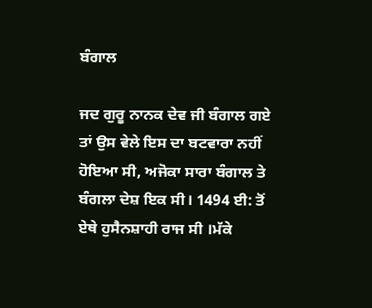ਬੰਗਾਲ

ਜਦ ਗੁਰੂ ਨਾਨਕ ਦੇਵ ਜੀ ਬੰਗਾਲ ਗਏ ਤਾਂ ਉਸ ਵੇਲੇ ਇਸ ਦਾ ਬਟਵਾਰਾ ਨਹੀਂ ਹੋਇਆ ਸੀ, ਅਜੋਕਾ ਸਾਰਾ ਬੰਗਾਲ ਤੇ ਬੰਗਲਾ ਦੇਸ਼ ਇਕ ਸੀ। 1494 ਈ: ਤੋਂ ਏਥੇ ਹੁਸੈਨਸ਼ਾਹੀ ਰਾਜ ਸੀ ।ਮੱਕੇ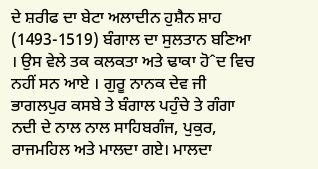ਦੇ ਸ਼ਰੀਫ ਦਾ ਬੇਟਾ ਅਲਾਦੀਨ ਹੁਸ਼ੈਨ ਸ਼ਾਹ (1493-1519) ਬੰਗਾਲ ਦਾ ਸੁਲਤਾਨ ਬਣਿਆ । ਉਸ ਵੇਲੇ ਤਕ ਕਲਕਤਾ ਅਤੇ ਢਾਕਾ ਹੋˆਦ ਵਿਚ ਨਹੀਂ ਸਨ ਆਏ । ਗੁਰੂ ਨਾਨਕ ਦੇਵ ਜੀ ਭਾਗਲਪੁਰ ਕਸਬੇ ਤੇ ਬੰਗਾਲ ਪਹੁੰਚੇ ਤੇ ਗੰਗਾ ਨਦੀ ਦੇ ਨਾਲ ਨਾਲ ਸਾਹਿਬਗੰਜ, ਪੁਕੁਰ, ਰਾਜਮਹਿਲ ਅਤੇ ਮਾਲਦਾ ਗਏ। ਮਾਲਦਾ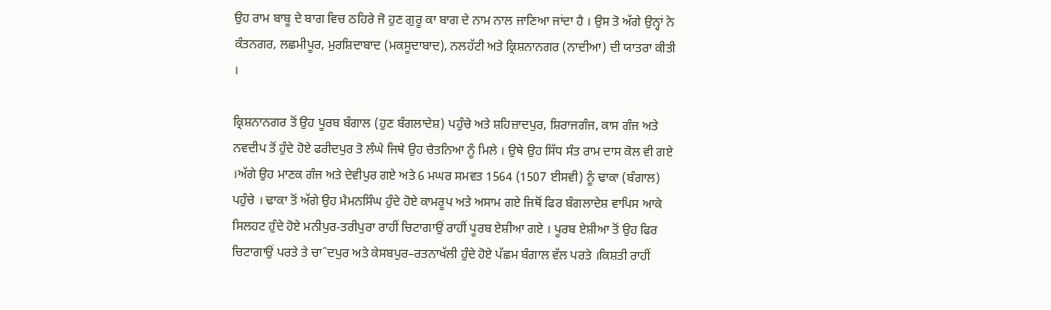ਉਹ ਰਾਮ ਬਾਬੂ ਦੇ ਬਾਗ ਵਿਚ ਠਹਿਰੇ ਜੋ ਹੁਣ ਗੁਰੂ ਕਾ ਬਾਗ ਦੇ ਨਾਮ ਨਾਲ ਜਾਣਿਆ ਜਾਂਦਾ ਹੈ । ਉਸ ਤੋ ਅੱਗੇ ਉਨ੍ਹਾਂ ਨੇ ਕੰਤਨਗਰ, ਲਛਮੀਪੂਰ, ਮੁਰਸ਼ਿਦਾਬਾਦ (ਮਕਸੂਦਾਬਾਦ), ਨਲਹੱਟੀ ਅਤੇ ਕ੍ਰਿਸ਼ਨਾਨਗਰ (ਨਾਦੀਆ) ਦੀ ਯਾਤਰਾ ਕੀਤੀ ।

ਕ੍ਰਿਸ਼ਨਾਨਗਰ ਤੋਂ ਉਹ ਪੂਰਬ ਬੰਗਾਲ (ਹੁਣ ਬੰਗਲਾਦੇਸ਼) ਪਹੁੰਚੇ ਅਤੇ ਸ਼ਹਿਜ਼ਾਦਪੁਰ, ਸ਼ਿਰਾਜਗੰਜ, ਕਾਸ ਗੰਜ ਅਤੇ ਨਵਦੀਪ ਤੋਂ ਹੁੰਦੇ ਹੋਏ ਫਰੀਦਪੁਰ ਤੋ ਲੰਘੇ ਜਿਥੇ ਉਹ ਚੈਤਨਿਆ ਨੂੰ ਮਿਲੇ । ਉਥੇ ਉਹ ਸਿੱਧ ਸੰਤ ਰਾਮ ਦਾਸ ਕੋਲ ਵੀ ਗਏ ।ਅੱਗੇ ਉਹ ਮਾਣਕ ਗੰਜ ਅਤੇ ਦੇਵੀਪੁਰ ਗਏ ਅਤੇ 6 ਮਘਰ ਸਮਵਤ 1564 (1507 ਈਸਵੀ) ਨੂੰ ਢਾਕਾ (ਬੰਗਾਲ) ਪਹੁੰਚੇ । ਢਾਕਾ ਤੋਂ ਅੱਗੇ ਉਹ ਮੈਮਨਸਿੰਘ ਹੁੰਦੇ ਹੋਏ ਕਾਮਰੂਪ ਅਤੇ ਅਸਾਮ ਗਏ ਜਿਥੋਂ ਫਿਰ ਬੰਗਲਾਦੇਸ਼ ਵਾਪਿਸ ਆਕੇ ਸਿਲਹਟ ਹੁੰਦੇ ਹੋਏ ਮਨੀਪੁਰ-ਤਰੀਪੁਰਾ ਰਾਹੀਂ ਚਿਟਾਗਾਉਂ ਰਾਹੀਂ ਪੂਰਬ ਏਸ਼ੀਆ ਗਏ । ਪੂਰਬ ਏਸ਼ੀਆ ਤੋਂ ਉਹ ਫਿਰ ਚਿਟਾਗਾਉਂ ਪਰਤੇ ਤੇ ਚਾˆਦਪੁਰ ਅਤੇ ਕੇਸਬਪੁਰ–ਰਤਨਾਖੱਲੀ ਹੁੰਦੇ ਹੋਏ ਪੱਛਮ ਬੰਗਾਲ ਵੱਲ ਪਰਤੇ ।ਕਿਸ਼ਤੀ ਰਾਹੀਂ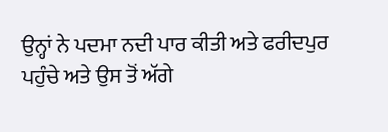ਉਨ੍ਹਾਂ ਨੇ ਪਦਮਾ ਨਦੀ ਪਾਰ ਕੀਤੀ ਅਤੇ ਫਰੀਦਪੁਰ ਪਹੁੰਚੇ ਅਤੇ ਉਸ ਤੋਂ ਅੱਗੇ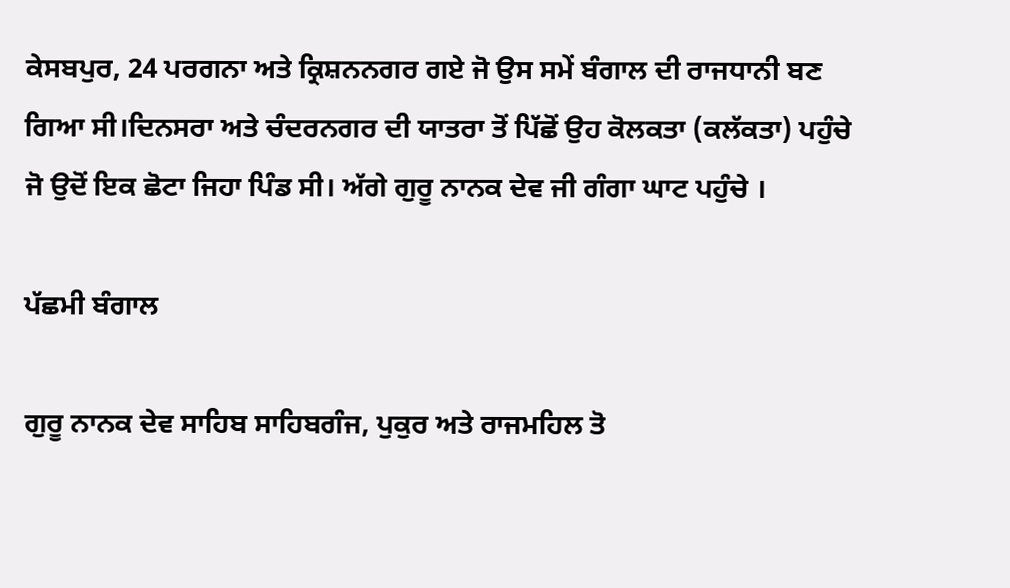ਕੇਸਬਪੁਰ, 24 ਪਰਗਨਾ ਅਤੇ ਕ੍ਰਿਸ਼ਨਨਗਰ ਗਏ ਜੋ ਉਸ ਸਮੇਂ ਬੰਗਾਲ ਦੀ ਰਾਜਧਾਨੀ ਬਣ ਗਿਆ ਸੀ।ਦਿਨਸਰਾ ਅਤੇ ਚੰਦਰਨਗਰ ਦੀ ਯਾਤਰਾ ਤੋਂ ਪਿੱਛੋਂ ਉਹ ਕੋਲਕਤਾ (ਕਲੱਕਤਾ) ਪਹੁੰਚੇ ਜੋ ਉਦੋਂ ਇਕ ਛੋਟਾ ਜਿਹਾ ਪਿੰਡ ਸੀ। ਅੱਗੇ ਗੁਰੂ ਨਾਨਕ ਦੇਵ ਜੀ ਗੰਗਾ ਘਾਟ ਪਹੁੰਚੇ ।

ਪੱਛਮੀ ਬੰਗਾਲ

ਗੁਰੂ ਨਾਨਕ ਦੇਵ ਸਾਹਿਬ ਸਾਹਿਬਗੰਜ, ਪੁਕੁਰ ਅਤੇ ਰਾਜਮਹਿਲ ਤੋ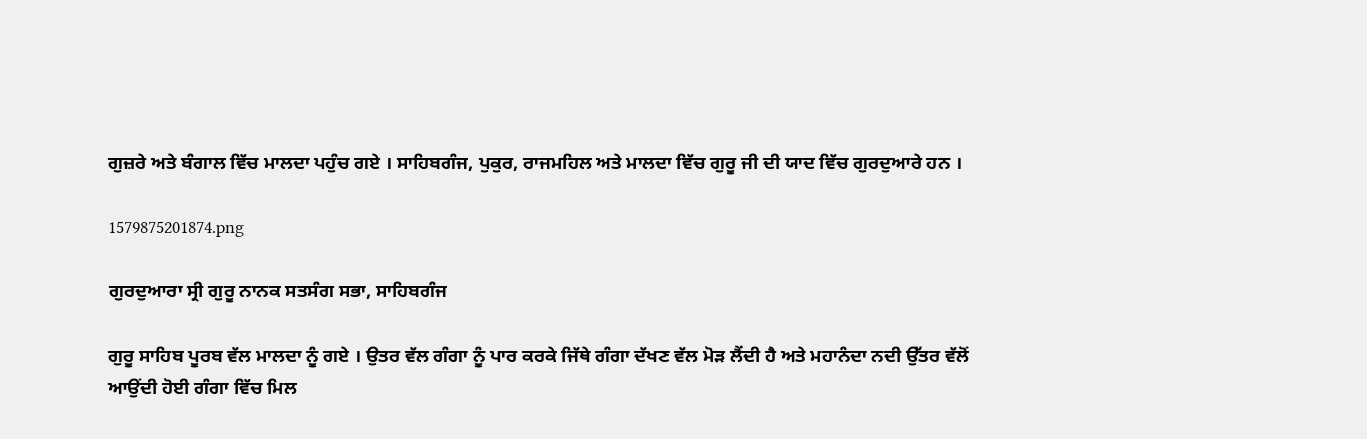ਗੁਜ਼ਰੇ ਅਤੇ ਬੰਗਾਲ ਵਿੱਚ ਮਾਲਦਾ ਪਹੁੰਚ ਗਏ । ਸਾਹਿਬਗੰਜ, ਪੁਕੁਰ, ਰਾਜਮਹਿਲ ਅਤੇ ਮਾਲਦਾ ਵਿੱਚ ਗੁਰੂ ਜੀ ਦੀ ਯਾਦ ਵਿੱਚ ਗੁਰਦੁਆਰੇ ਹਨ ।

1579875201874.png

ਗੁਰਦੁਆਰਾ ਸ੍ਰੀ ਗੁਰੂ ਨਾਨਕ ਸਤਸੰਗ ਸਭਾ, ਸਾਹਿਬਗੰਜ

ਗੁਰੂ ਸਾਹਿਬ ਪੂਰਬ ਵੱਲ ਮਾਲਦਾ ਨੂੰ ਗਏ । ਉਤਰ ਵੱਲ ਗੰਗਾ ਨੂੰ ਪਾਰ ਕਰਕੇ ਜਿੱਥੇ ਗੰਗਾ ਦੱਖਣ ਵੱਲ ਮੋੜ ਲੈਂਦੀ ਹੈ ਅਤੇ ਮਹਾਨੰਦਾ ਨਦੀ ਉੱਤਰ ਵੱਲੋਂ ਆਉਂਦੀ ਹੋਈ ਗੰਗਾ ਵਿੱਚ ਮਿਲ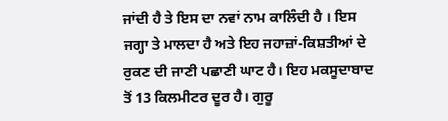ਜਾਂਦੀ ਹੈ ਤੇ ਇਸ ਦਾ ਨਵਾਂ ਨਾਮ ਕਾਲਿੰਦੀ ਹੈ । ਇਸ ਜਗ੍ਹਾ ਤੇ ਮਾਲਦਾ ਹੈ ਅਤੇ ਇਹ ਜਹਾਜ਼ਾਂ-ਕਿਸ਼ਤੀਆਂ ਦੇ ਰੁਕਣ ਦੀ ਜਾਣੀ ਪਛਾਣੀ ਘਾਟ ਹੈ। ਇਹ ਮਕਸੂਦਾਬਾਦ ਤੋਂ 13 ਕਿਲਮੀਟਰ ਦੂਰ ਹੈ। ਗੁਰੂ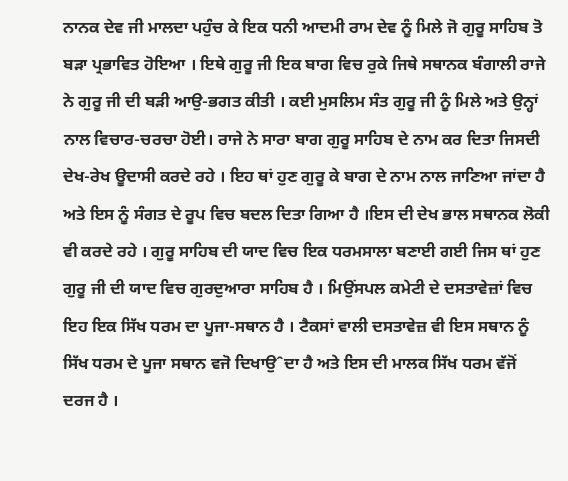ਨਾਨਕ ਦੇਵ ਜੀ ਮਾਲਦਾ ਪਹੁੰਚ ਕੇ ਇਕ ਧਨੀ ਆਦਮੀ ਰਾਮ ਦੇਵ ਨੂੰ ਮਿਲੇ ਜੋ ਗੁਰੂ ਸਾਹਿਬ ਤੋ ਬੜਾ ਪ੍ਰਭਾਵਿਤ ਹੋਇਆ । ਇਥੇ ਗੁਰੂ ਜੀ ਇਕ ਬਾਗ ਵਿਚ ਰੁਕੇ ਜਿਥੇ ਸਥਾਨਕ ਬੰਗਾਲੀ ਰਾਜੇ ਨੇ ਗੁਰੂ ਜੀ ਦੀ ਬੜੀ ਆਉ-ਭਗਤ ਕੀਤੀ । ਕਈ ਮੁਸਲਿਮ ਸੰਤ ਗੁਰੂ ਜੀ ਨੂੰ ਮਿਲੇ ਅਤੇ ਉਨ੍ਹਾਂ ਨਾਲ ਵਿਚਾਰ-ਚਰਚਾ ਹੋਈ। ਰਾਜੇ ਨੇ ਸਾਰਾ ਬਾਗ ਗੁਰੂ ਸਾਹਿਬ ਦੇ ਨਾਮ ਕਰ ਦਿਤਾ ਜਿਸਦੀ ਦੇਖ-ਰੇਖ ਊਦਾਸੀ ਕਰਦੇ ਰਹੇ । ਇਹ ਥਾਂ ਹੁਣ ਗੁਰੂ ਕੇ ਬਾਗ ਦੇ ਨਾਮ ਨਾਲ ਜਾਣਿਆ ਜਾਂਦਾ ਹੈ ਅਤੇ ਇਸ ਨੂੰ ਸੰਗਤ ਦੇ ਰੂਪ ਵਿਚ ਬਦਲ ਦਿਤਾ ਗਿਆ ਹੈ ।ਇਸ ਦੀ ਦੇਖ ਭਾਲ ਸਥਾਨਕ ਲੋਕੀ ਵੀ ਕਰਦੇ ਰਹੇ । ਗੁਰੂ ਸਾਹਿਬ ਦੀ ਯਾਦ ਵਿਚ ਇਕ ਧਰਮਸਾਲਾ ਬਣਾਈ ਗਈ ਜਿਸ ਥਾਂ ਹੁਣ ਗੁਰੂ ਜੀ ਦੀ ਯਾਦ ਵਿਚ ਗੁਰਦੁਆਰਾ ਸਾਹਿਬ ਹੈ । ਮਿਉਂਸਪਲ ਕਮੇਟੀ ਦੇ ਦਸਤਾਵੇਜ਼ਾਂ ਵਿਚ ਇਹ ਇਕ ਸਿੱਖ ਧਰਮ ਦਾ ਪੂਜਾ-ਸਥਾਨ ਹੈ । ਟੈਕਸਾਂ ਵਾਲੀ ਦਸਤਾਵੇਜ਼ ਵੀ ਇਸ ਸਥਾਨ ਨੂੰ ਸਿੱਖ ਧਰਮ ਦੇ ਪੂਜਾ ਸਥਾਨ ਵਜੋ ਦਿਖਾਉˆਦਾ ਹੈ ਅਤੇ ਇਸ ਦੀ ਮਾਲਕ ਸਿੱਖ ਧਰਮ ਵੱਜੋਂ ਦਰਜ ਹੈ ।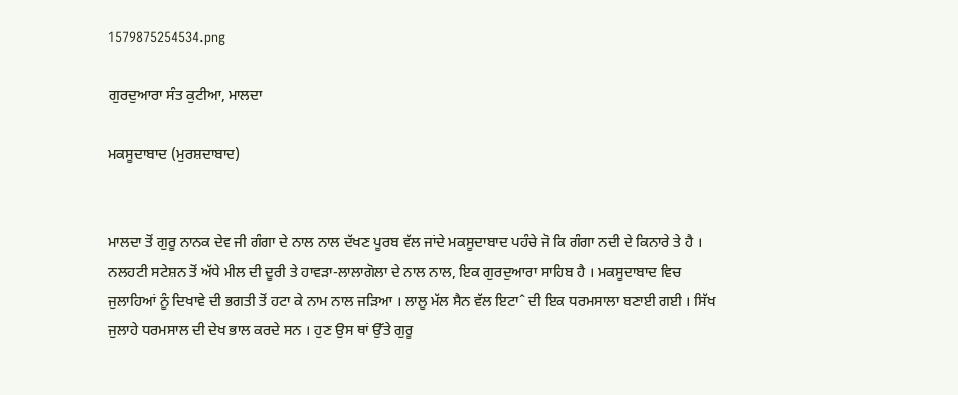1579875254534.png

ਗੁਰਦੁਆਰਾ ਸੰਤ ਕੁਟੀਆ, ਮਾਲਦਾ

ਮਕਸੂਦਾਬਾਦ (ਮੁਰਸ਼ਦਾਬਾਦ)


ਮਾਲਦਾ ਤੋਂ ਗੁਰੂ ਨਾਨਕ ਦੇਵ ਜੀ ਗੰਗਾ ਦੇ ਨਾਲ ਨਾਲ ਦੱਖਣ ਪੂਰਬ ਵੱਲ ਜਾਂਦੇ ਮਕਸੂਦਾਬਾਦ ਪਹੰਚੇ ਜੋ ਕਿ ਗੰਗਾ ਨਦੀ ਦੇ ਕਿਨਾਰੇ ਤੇ ਹੈ । ਨਲਹਟੀ ਸਟੇਸ਼ਨ ਤੋਂ ਅੱਧੇ ਮੀਲ ਦੀ ਦੂਰੀ ਤੇ ਹਾਵੜਾ-ਲਾਲਾਗੋਲਾ ਦੇ ਨਾਲ ਨਾਲ, ਇਕ ਗੁਰਦੁਆਰਾ ਸਾਹਿਬ ਹੈ । ਮਕਸੂਦਾਬਾਦ ਵਿਚ ਜੁਲਾਹਿਆਂ ਨੂੰ ਦਿਖਾਵੇ ਦੀ ਭਗਤੀ ਤੋਂ ਹਟਾ ਕੇ ਨਾਮ ਨਾਲ ਜੜਿਆ । ਲਾਲੂ ਮੱਲ ਸੈਨ ਵੱਲ ਇਟਾˆ ਦੀ ਇਕ ਧਰਮਸਾਲਾ ਬਣਾਈ ਗਈ । ਸਿੱਖ ਜੁਲਾਹੇ ਧਰਮਸਾਲ ਦੀ ਦੇਖ ਭਾਲ ਕਰਦੇ ਸਨ । ਹੁਣ ਉਸ ਥਾਂ ਉੱਤੇ ਗੁਰੂ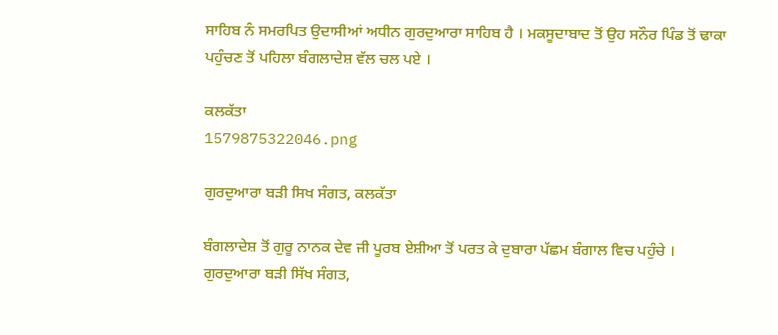ਸਾਹਿਬ ਨੰ ਸਮਰਪਿਤ ਉਦਾਸੀਆਂ ਅਧੀਨ ਗੁਰਦੁਆਰਾ ਸਾਹਿਬ ਹੈ । ਮਕਸੂਦਾਬਾਦ ਤੋਂ ਉਹ ਸਨੌਰ ਪਿੰਡ ਤੋਂ ਢਾਕਾ ਪਹੁੰਚਣ ਤੋਂ ਪਹਿਲਾ ਬੰਗਲਾਦੇਸ਼ ਵੱਲ ਚਲ ਪਏ ।

ਕਲਕੱਤਾ
1579875322046.png

ਗੁਰਦੁਆਰਾ ਬੜੀ ਸਿਖ ਸੰਗਤ, ਕਲਕੱਤਾ

ਬੰਗਲਾਦੇਸ਼ ਤੋਂ ਗੁਰੂ ਨਾਨਕ ਦੇਵ ਜੀ ਪੂਰਬ ਏਸ਼ੀਆ ਤੋਂ ਪਰਤ ਕੇ ਦੁਬਾਰਾ ਪੱਛਮ ਬੰਗਾਲ ਵਿਚ ਪਹੁੰਚੇ । ਗੁਰਦੁਆਰਾ ਬੜੀ ਸਿੱਖ ਸੰਗਤ,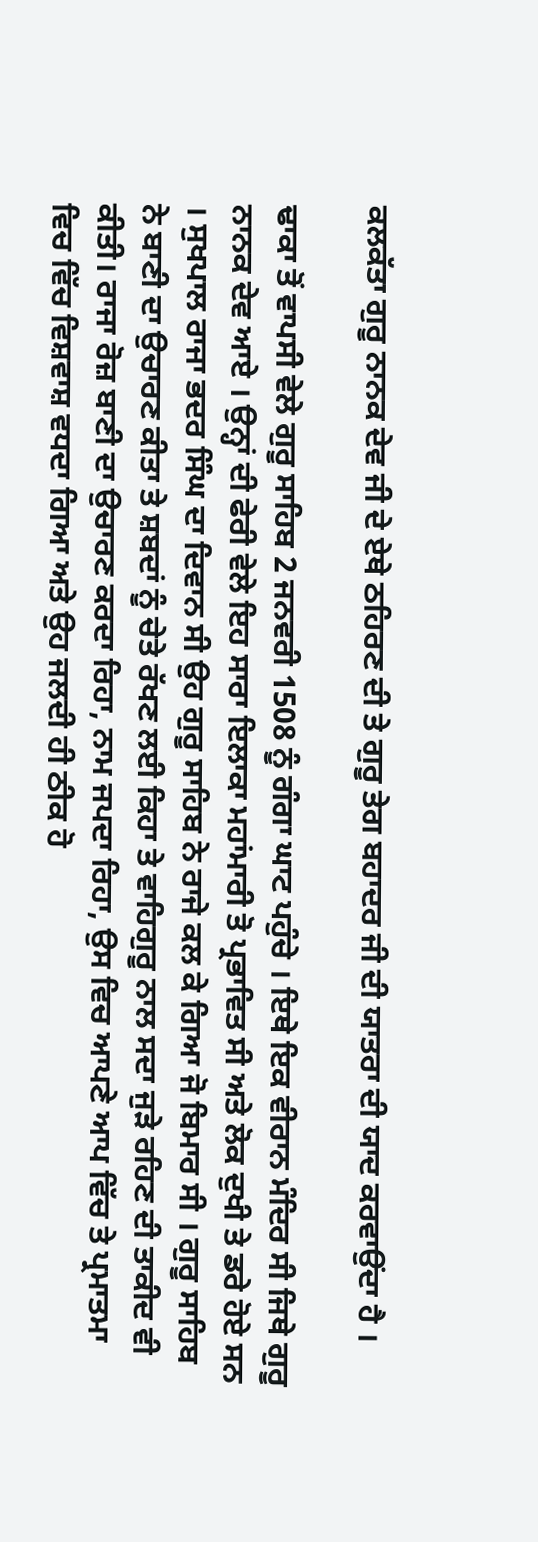ਕਲਕੱਤਾ ਗੁਰੂ ਨਾਨਕ ਦੇਵ ਜੀ ਦੇ ਏਥੇ ਠਹਿਰਣ ਦੀ ਤੇ ਗੁਰੂ ਤੇਗ ਬਹਾਦਰ ਜੀ ਦੀ ਯਾਤਰਾ ਦੀ ਯਾਦ ਕਰਵਾਉਂਦਾ ਹੈ ।

ਢਾਕਾ ਤੋਂ ਵਾਪਸੀ ਵੇਲੇ ਗੁਰੂ ਸਾਹਿਬ 2 ਜਨਵਰੀ 1508 ਨੂੰ ਗੰਗਾ ਘਾਟ ਪਹੁੰਚੇ । ਇਥੇ ਇਕ ਵੀਰਾਨ ਮੰਦਿਰ ਸੀ ਜਿਥੇ ਗੁਰੂ ਨਾਨਕ ਦੇਵ ਆਏ । ਉਨ੍ਹਾਂ ਦੀ ਫੇਰੀ ਵੇਲੇ ਇਹ ਸਾਰਾ ਇਲਾਕਾ ਮਹਾਂਮਾਰੀ ਤੋ ਪ੍ਰਭਾਵਿਤ ਸੀ ਅਤੇ ਲੋਕ ਦੁਖੀ ਤੇ ਡਰੇ ਹੋਏ ਸਨ । ਸੁਖਪਾਲ ਰਾਜਾ ਭਦਰ ਸਿੰਘ ਦਾ ਦਿਵਾਨ ਸੀ ਉਹ ਗੁਰੂ ਸਾਹਿਬ ਨੇ ਰਾਜੇ ਕਲ ਕੇ ਗਿਆ ਜੋ ਬਿਮਾਰ ਸੀ । ਗੁਰੂ ਸਾਹਿਬ ਨੇ ਬਾਣੀ ਦਾ ਉਚਾਰਣ ਕੀਤਾ ਤੇ ਸ਼ਬਦਾਂ ਨੂੰ ਚੇਤੇ ਰੱਖਣ ਲਈ ਕਿਹਾ ਤੇ ਵਾਹਿਗੁਰੂ ਨਾਲ ਸਦਾ ਜੁੜੇ ਰਹਿਣ ਦੀ ਤਾਕੀਦ ਵੀ ਕੀਤੀ। ਰਾਜਾ ਰੋਜ਼ ਬਾਣੀ ਦਾ ਉਚਾਰਣ ਕਰਦਾ ਰਿਹਾ, ਨਾਮ ਜਪਦਾ ਰਿਹਾ, ਉਸ ਵਿਚ ਆਪਣੇ ਆਪ ਵਿੱਚ ਤੇ ਪ੍ਰਮਾਤਮਾ ਵਿਚ ਵਿੱਚ ਵਿਸ਼ਵਾਸ਼ ਵਧਦਾ ਗਿਆ ਅਤੇ ਉਹ ਜਲਦੀ ਹੀ ਠੀਕ ਹੋ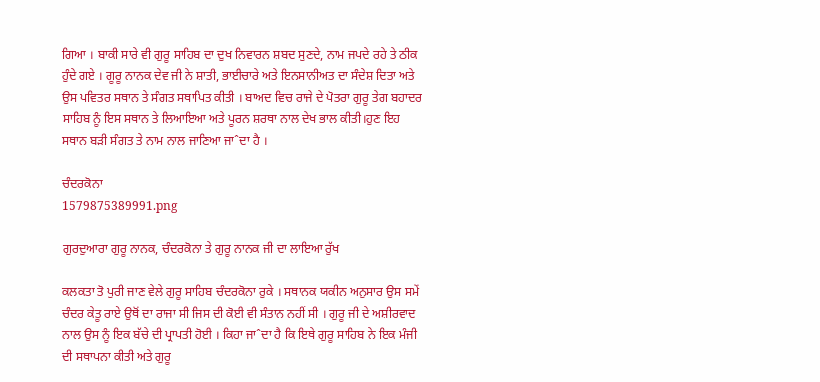ਗਿਆ । ਬਾਕੀ ਸਾਰੇ ਵੀ ਗੁਰੂ ਸਾਹਿਬ ਦਾ ਦੁਖ ਨਿਵਾਰਨ ਸ਼ਬਦ ਸੁਣਦੇ, ਨਾਮ ਜਪਦੇ ਰਹੇ ਤੇ ਠੀਕ ਹੁੰਦੇ ਗਏ । ਗੂਰੂ ਨਾਨਕ ਦੇਵ ਜੀ ਨੇ ਸ਼ਾਤੀ, ਭਾਈਚਾਰੇ ਅਤੇ ਇਨਸਾਨੀਅਤ ਦਾ ਸੰਦੇਸ਼ ਦਿਤਾ ਅਤੇ ਉਸ ਪਵਿਤਰ ਸਥਾਨ ਤੇ ਸੰਗਤ ਸਥਾਪਿਤ ਕੀਤੀ । ਬਾਅਦ ਵਿਚ ਰਾਜੇ ਦੇ ਪੋਤਰਾ ਗੁਰੂ ਤੇਗ ਬਹਾਦਰ ਸਾਹਿਬ ਨੂੰ ਇਸ ਸਥਾਨ ਤੇ ਲਿਆਇਆ ਅਤੇ ਪੂਰਨ ਸ਼ਰਥਾ ਨਾਲ ਦੇਖ ਭਾਲ ਕੀਤੀ।ਹੁਣ ਇਹ ਸਥਾਨ ਬੜੀ ਸੰਗਤ ਤੇ ਨਾਮ ਨਾਲ ਜਾਣਿਆ ਜਾˆਦਾ ਹੈ ।

ਚੰਦਰਕੋਨਾ
1579875389991.png

ਗੁਰਦੁਆਰਾ ਗੁਰੂ ਨਾਨਕ, ਚੰਦਰਕੋਨਾ ਤੇ ਗੁਰੂ ਨਾਨਕ ਜੀ ਦਾ ਲਾਇਆ ਰੁੱਖ

ਕਲਕਤਾ ਤੋ ਪੁਰੀ ਜਾਣ ਵੇਲੇ ਗੁਰੂ ਸਾਹਿਬ ਚੰਦਰਕੋਨਾ ਰੁਕੇ । ਸਥਾਨਕ ਯਕੀਨ ਅਨੁਸਾਰ ਉਸ ਸਮੇਂ ਚੰਦਰ ਕੇਤੂ ਰਾਏ ਉਥੋਂ ਦਾ ਰਾਜਾ ਸੀ ਜਿਸ ਦੀ ਕੋਈ ਵੀ ਸੰਤਾਨ ਨਹੀਂ ਸੀ । ਗੁਰੂ ਜੀ ਦੇ ਅਸ਼ੀਰਵਾਦ ਨਾਲ ਉਸ ਨੂੰ ਇਕ ਬੱਚੇ ਦੀ ਪ੍ਰਾਪਤੀ ਹੋਈ । ਕਿਹਾ ਜਾˆਦਾ ਹੈ ਕਿ ਇਥੇ ਗੁਰੂ ਸਾਹਿਬ ਨੇ ਇਕ ਮੰਜੀ ਦੀ ਸਥਾਪਨਾ ਕੀਤੀ ਅਤੇ ਗੁਰੂ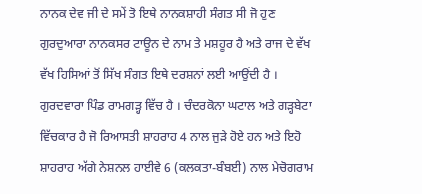ਨਾਨਕ ਦੇਵ ਜੀ ਦੇ ਸਮੇਂ ਤੋ ਇਥੇ ਨਾਨਕਸ਼ਾਹੀ ਸੰਗਤ ਸੀ ਜੋ ਹੁਣ ਗੁਰਦੁਆਰਾ ਨਾਨਕਸਰ ਟਾਊਨ ਦੇ ਨਾਮ ਤੇ ਮਸ਼ਹੂਰ ਹੈ ਅਤੇ ਰਾਜ ਦੇ ਵੱਖ ਵੱਖ ਹਿਸਿਆਂ ਤੋਂ ਸਿੱਖ ਸੰਗਤ ਇਥੇ ਦਰਸ਼ਨਾਂ ਲਈ ਆਉਂਦੀ ਹੈ । ਗੁਰਦਵਾਰਾ ਪਿੰਡ ਰਾਮਗੜ੍ਹ ਵਿੱਚ ਹੈ । ਚੰਦਰਕੋਨਾ ਘਟਾਲ ਅਤੇ ਗੜ੍ਹਬੇਟਾ ਵਿੱਚਕਾਰ ਹੈ ਜੋ ਰਿਆਸਤੀ ਸ਼ਾਹਰਾਹ 4 ਨਾਲ ਜੁੜੇ ਹੋਏ ਹਨ ਅਤੇ ਇਹੋ ਸ਼ਾਹਰਾਹ ਅੱਗੇ ਨੇਸ਼ਨਲ ਹਾਈਵੇ 6 (ਕਲਕਤਾ-ਬੰਬਈ) ਨਾਲ ਮੇਚੋਗਰਾਮ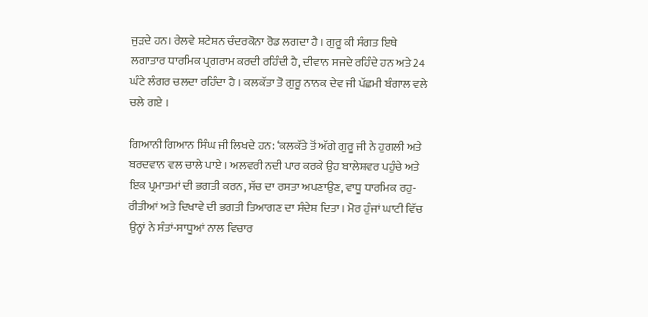ਜੁੜਦੇ ਹਨ। ਰੇਲਵੇ ਸ਼ਟੇਸ਼ਨ ਚੰਦਰਕੋਨਾ ਰੋਡ ਲਗਦਾ ਹੈ । ਗੁਰੂ ਕੀ ਸੰਗਤ ਇਥੇ ਲਗਾਤਾਰ ਧਾਰਮਿਕ ਪ੍ਰਗਰਾਮ ਕਰਦੀ ਰਹਿੰਦੀ ਹੈ, ਦੀਵਾਨ ਸਜਦੇ ਰਹਿੰਦੇ ਹਨ ਅਤੇ 24 ਘੰਟੇ ਲੰਗਰ ਚਲਦਾ ਰਹਿੰਦਾ ਹੈ । ਕਲਕੱਤਾ ਤੋ ਗੁਰੂ ਨਾਨਕ ਦੇਵ ਜੀ ਪੱਛਮੀ ਬੰਗਾਲ ਵਲੇ ਚਲੇ ਗਏ ।

ਗਿਆਨੀ ਗਿਆਨ ਸਿੰਘ ਜੀ ਲਿਖਦੇ ਹਨ: ‘ਕਲਕੱਤੇ ਤੋਂ ਅੱਗੇ ਗੁਰੂ ਜੀ ਨੇ ਹੁਗਲੀ ਅਤੇ ਬਰਦਵਾਨ ਵਲ ਚਾਲੇ ਪਾਏ । ਅਲਵਰੀ ਨਦੀ ਪਾਰ ਕਰਕੇ ਉਹ ਬਾਲੇਸ਼ਵਰ ਪਹੁੰਚੇ ਅਤੇ ਇਕ ਪ੍ਰਮਾਤਮਾਂ ਦੀ ਭਗਤੀ ਕਰਨ, ਸੱਚ ਦਾ ਰਸਤਾ ਅਪਣਾਉਣ, ਵਾਧੂ ਧਾਰਮਿਕ ਰਹੁ-ਰੀਤੀਆਂ ਅਤੇ ਦਿਖਾਵੇ ਦੀ ਭਗਤੀ ਤਿਆਗਣ ਦਾ ਸੰਦੇਸ਼ ਦਿਤਾ । ਮੋਰ ਹੁੰਜਾਂ ਘਾਟੀ ਵਿੱਚ ਉਨ੍ਹਾਂ ਨੇ ਸੰਤਾਂ-ਸਾਧੂਆਂ ਨਾਲ ਵਿਚਾਰ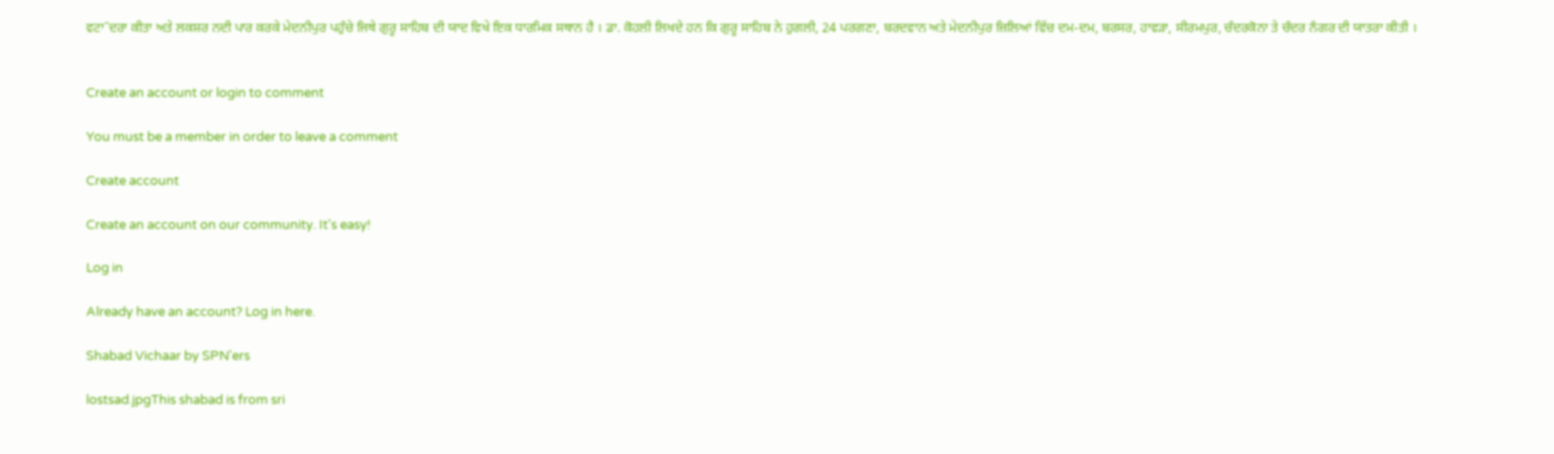ਵਟਾˆਦਰਾ ਕੀਤਾ ਅਤੇ ਲਕਸ਼ਰ ਨਦੀ ਪਾਰ ਕਰਕੇ ਮੇਦਨੀਪੁਰ ਪਹੁੰਚੇ ਜਿਥੇ ਗੁਰੂ ਸਾਹਿਬ ਦੀ ਯਾਦ ਵਿਖੇ ਇਕ ਧਾਰਮਿਕ ਸਥਾਨ ਹੈ । ਡਾ. ਕੋਹਲੀ ਲਿਖਦੇ ਹਨ ਕਿ ਗੁਰੂ ਸਾਹਿਬ ਨੇ ਹੁਗਲੀ, 24 ਪਰਗਣਾ, ਬਰਦਵਾਨ ਅਤੇ ਮੇਦਨੀਪੁਰ ਜ਼ਿਲਿਆਂ ਵਿੱਚ ਦਮ-ਦਮ, ਬਰਸਰ, ਹਾਵੜਾ, ਸੀਰਮਪੁਰ, ਚੰਦਰਕੋਨਾ ਤੇ ਚੰਦਰ ਨੰਗਰ ਦੀ ਯਾਤਰਾ ਕੀਤੀ ।


Create an account or login to comment

You must be a member in order to leave a comment

Create account

Create an account on our community. It's easy!

Log in

Already have an account? Log in here.

Shabad Vichaar by SPN'ers

lostsad.jpgThis shabad is from sri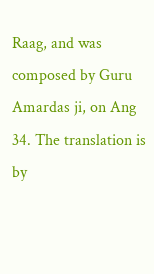Raag, and was composed by Guru Amardas ji, on Ang 34. The translation is by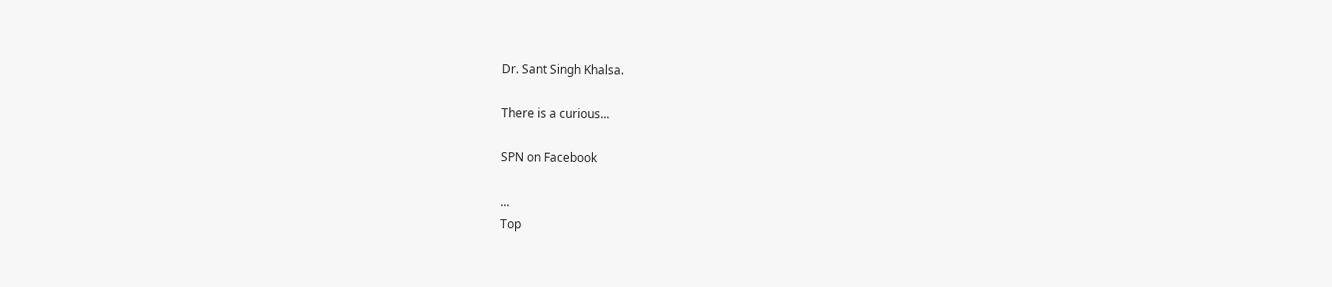Dr. Sant Singh Khalsa.

There is a curious...

SPN on Facebook

...
Top